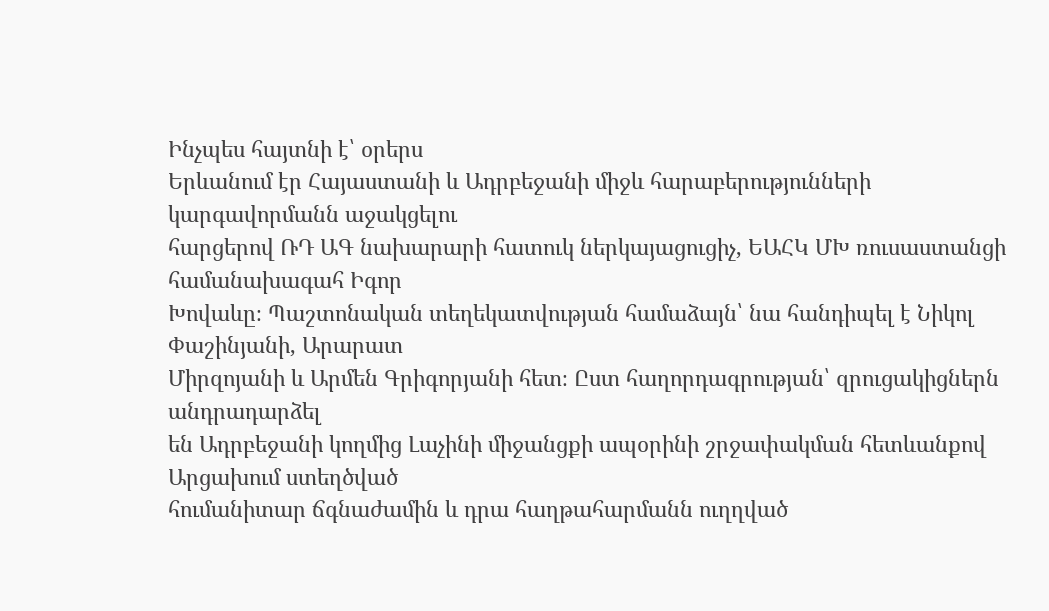Ինչպես հայտնի է՝ օրերս
Երևանում էր Հայաստանի և Ադրբեջանի միջև հարաբերությունների կարգավորմանն աջակցելու
հարցերով ՌԴ ԱԳ նախարարի հատուկ ներկայացուցիչ, ԵԱՀԿ ՄԽ ռուսաստանցի համանախագահ Իգոր
Խովաևը։ Պաշտոնական տեղեկատվության համաձայն՝ նա հանդիպել է Նիկոլ Փաշինյանի, Արարատ
Միրզոյանի և Արմեն Գրիգորյանի հետ։ Ըստ հաղորդագրության՝ զրուցակիցներն անդրադարձել
են Ադրբեջանի կողմից Լաչինի միջանցքի ապօրինի շրջափակման հետևանքով Արցախում ստեղծված
հումանիտար ճգնաժամին և դրա հաղթահարմանն ուղղված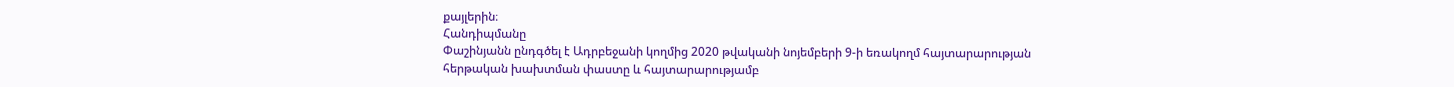քայլերին։
Հանդիպմանը
Փաշինյանն ընդգծել է Ադրբեջանի կողմից 2020 թվականի նոյեմբերի 9-ի եռակողմ հայտարարության
հերթական խախտման փաստը և հայտարարությամբ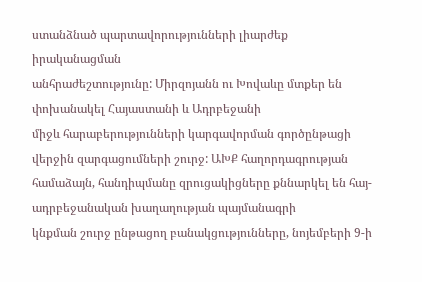ստանձնած պարտավորությունների լիարժեք իրականացման
անհրաժեշտությունը: Միրզոյանն ու Խովաևը մտքեր են փոխանակել Հայաստանի և Ադրբեջանի
միջև հարաբերությունների կարգավորման գործընթացի վերջին զարգացումների շուրջ: ԱԽՔ հաղորդագրության
համաձայն, հանդիպմանը զրուցակիցները քննարկել են հայ-ադրբեջանական խաղաղության պայմանագրի
կնքման շուրջ ընթացող բանակցությունները, նոյեմբերի 9-ի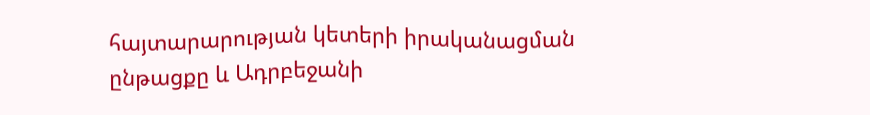հայտարարության կետերի իրականացման
ընթացքը և Ադրբեջանի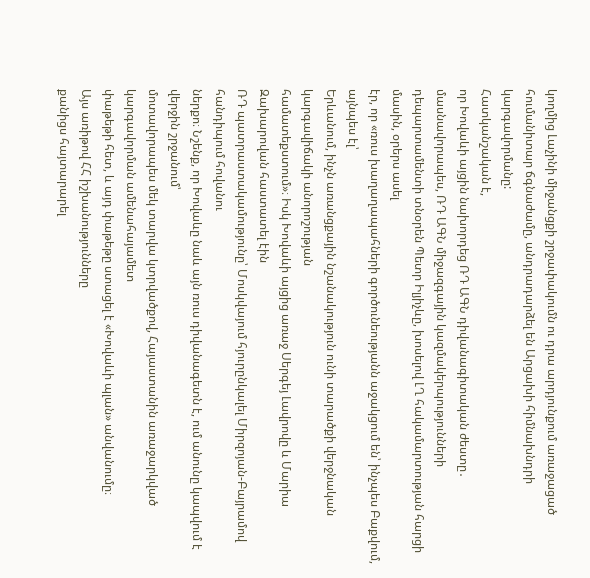կողմից Լաչինի միջանցքի շրջափակումն ու դրա արդյունքում առաջացած
հումանիտար ճգնաժամը, անդրադարձել են Արցախի հիմնախնդրի կարգավորմանը:
Հատկանշական է,
որ Խովաևի այցին նախորդեց ՌԴ ԱԳՆ դիվանագիտական ժեստը․ մասնավորապես, ՌԴ ԱԳՆ միջազգային կազմակերպությունների
դեպարտամենտի տնօրեն Պետր Իլյիչևը, խոսելով ԼՂ հակամարտության հարցի մասին, օրերս ասել
էր, որ «ռուս խաղաղապահների գործունեությանն աջակցում են՝ ինչպես Բաքվում, այնպես էլ՝
Երևանում, ինչն առանցքային նշանակություն ունի տարածքի վերջնական կարգավիճակի անորոշության
համատեքստում»։ Իսկ Խովաևի այցից առաջ Սերգեյ Լավրովը և Մարիա Զախարովան հաստատել էին
ՌԴ պատրաստակամությունը՝ Մոսկվայում հյուրընկալել Միրզոյան-Բայրամով հանդիպում հովանու
ներքո։ Նշենք, որ Խովաևը նաև այն ռուս դիվանագետն է, ում անունը կապվում է վերջին շրջանում՝
մոտավորապես մեկ տարվա կտրվածքով, Հայաստանին առաջարկված կարգավորման ամենահայամետ
փաթեթի հետ, և այդ փաթեթը ստացել է «Խովաևի պլան» անվանումը։
Այս առիթով ՀՀ իշխանությունները
քանիցս հայտարարել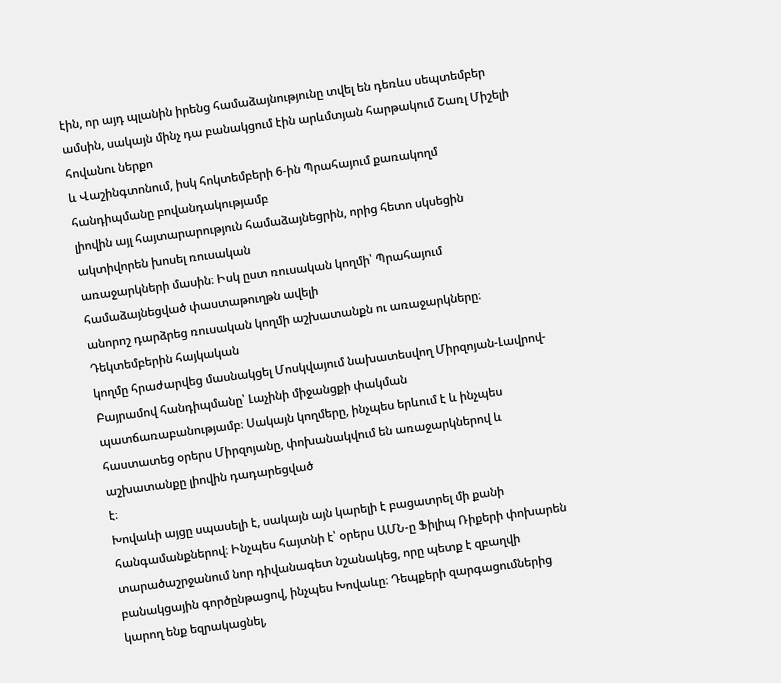էին, որ այդ պլանին իրենց համաձայնությունը տվել են դեռևս սեպտեմբեր
ամսին, սակայն մինչ դա բանակցում էին արևմտյան հարթակում Շառլ Միշելի հովանու ներքո
և Վաշինգտոնում, իսկ հոկտեմբերի 6-ին Պրահայում քառակողմ հանդիպմանը բովանդակությամբ
լիովին այլ հայտարարություն համաձայնեցրին, որից հետո սկսեցին ակտիվորեն խոսել ռուսական
առաջարկների մասին։ Իսկ ըստ ռուսական կողմի՝ Պրահայում համաձայնեցված փաստաթուղթն ավելի
անորոշ դարձրեց ռուսական կողմի աշխատանքն ու առաջարկները։ Դեկտեմբերին հայկական
կողմը հրաժարվեց մասնակցել Մոսկվայում նախատեսվող Միրզոյան-Լավրով-Բայրամով հանդիպմանը՝ Լաչինի միջանցքի փակման պատճառաբանությամբ։ Սակայն կողմերը, ինչպես երևում է և ինչպես
հաստատեց օրերս Միրզոյանը, փոխանակվում են առաջարկներով և աշխատանքը լիովին դադարեցված
է։
Խովաևի այցը սպասելի է, սակայն այն կարելի է բացատրել մի քանի հանգամանքներով։ Ինչպես հայտնի է՝ օրերս ԱՄՆ-ը Ֆիլիպ Ռիքերի փոխարեն տարածաշրջանում նոր դիվանագետ նշանակեց, որը պետք է զբաղվի բանակցային գործընթացով, ինչպես Խովաևը։ Դեպքերի զարգացումներից կարող ենք եզրակացնել,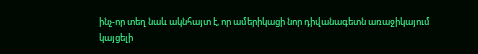ինչ-որ տեղ նաև ակնհայտ է, որ ամերիկացի նոր դիվանագետն առաջիկայում կայցելի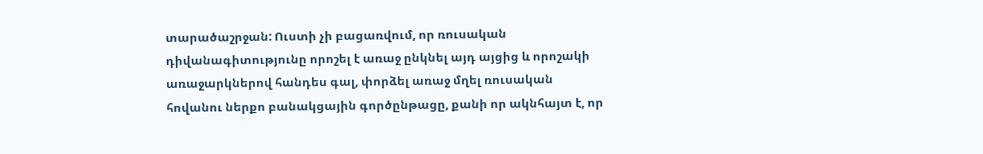տարածաշրջան: Ուստի չի բացառվում, որ ռուսական դիվանագիտությունը որոշել է առաջ ընկնել այդ այցից և որոշակի առաջարկներով հանդես գալ, փորձել առաջ մղել ռուսական հովանու ներքո բանակցային գործընթացը, քանի որ ակնհայտ է, որ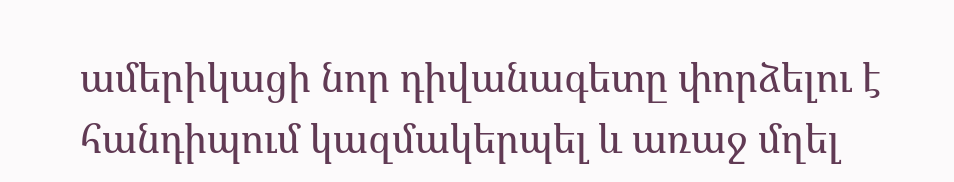ամերիկացի նոր դիվանագետը փորձելու է հանդիպում կազմակերպել և առաջ մղել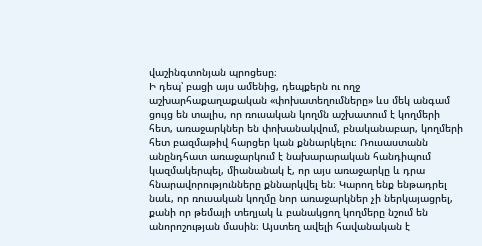վաշինգտոնյան պրոցեսը։
Ի դեպ՝ բացի այս ամենից, դեպքերն ու ողջ աշխարհաքաղաքական «փոխատեղումները» ևս մեկ անգամ ցույց են տալիս, որ ռուսական կողմն աշխատում է կողմերի հետ, առաջարկներ են փոխանակվում, բնականաբար, կողմերի հետ բազմաթիվ հարցեր կան քննարկելու։ Ռուսաստանն անընդհատ առաջարկում է նախարարական հանդիպում կազմակերպել, միանանակ է, որ այս առաջարկը և դրա հնարավորությունները քննարկվել են։ Կարող ենք ենթադրել նաև, որ ռուսական կողմը նոր առաջարկներ չի ներկայացրել, քանի որ թեմայի տեղյակ և բանակցող կողմերը նշում են անորոշության մասին։ Այստեղ ավելի հավանական է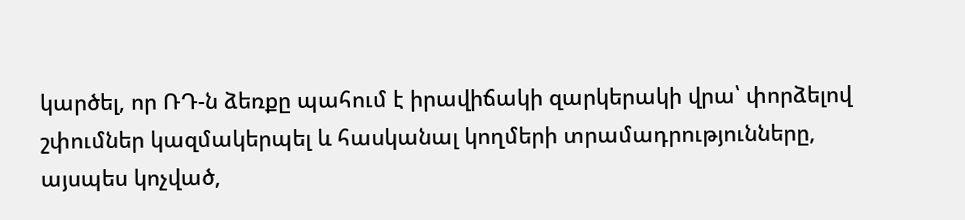կարծել, որ ՌԴ-ն ձեռքը պահում է իրավիճակի զարկերակի վրա՝ փորձելով շփումներ կազմակերպել և հասկանալ կողմերի տրամադրությունները, այսպես կոչված,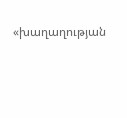«խաղաղության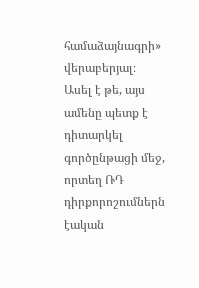համաձայնագրի» վերաբերյալ։ Ասել է թե, այս ամենը պետք է դիտարկել գործընթացի մեջ, որտեղ ՌԴ դիրքորոշումներն էական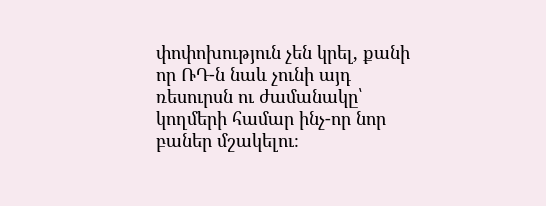փոփոխություն չեն կրել, քանի որ ՌԴ-ն նաև չունի այդ ռեսուրսն ու ժամանակը՝ կողմերի համար ինչ-որ նոր բաներ մշակելու։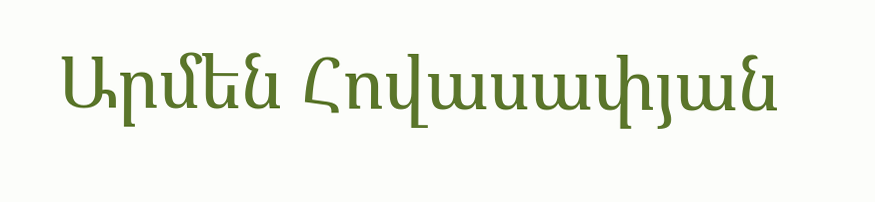Արմեն Հովասափյան